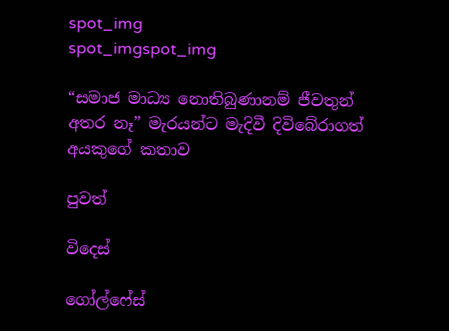spot_img
spot_imgspot_img

“සමාජ මාධ්‍ය නොතිබුණානම් ජීවතුන් අතර නෑ” මැරයන්ට මැදිවී දිවිබේරාගත් අයකුගේ කතාව

පුවත්

විදෙස්

ගෝල්ෆේස්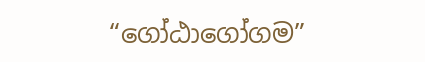“ගෝඨාගෝගම”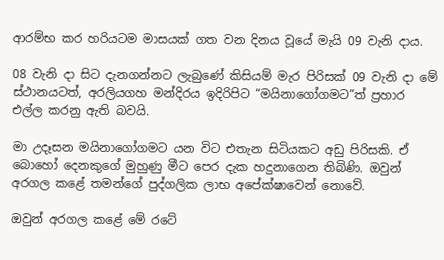ආරම්භ කර හරියටම මාසයක් ගත වන දිනය වූයේ මැයි 09 වැනි දාය.

08 වැනි දා සිට දැනගන්නට ලැබුණේ කිසියම් මැර පිරිසක් 09 වැනි දා මේ ස්ථානයටත්, අරලියගහ මන්දිරය ඉදිරිපිට “මයිනාගෝගමට”ත් ප්‍රහාර එල්ල කරනු ඇති බවයි.

මා උදෑසන මයිනාගෝගමට යන විට එතැන සිටියකට අඩු පිරිසකි. ඒ බොහෝ දෙනකුගේ මුහුණු මීට පෙර දැක හදුනාගෙන තිබිණි. ඔවුන් අරගල කළේ තමන්ගේ පුද්ගලික ලාභ අපේක්ෂාවෙන් නොවේ.

ඔවුන් අරගල කළේ මේ රටේ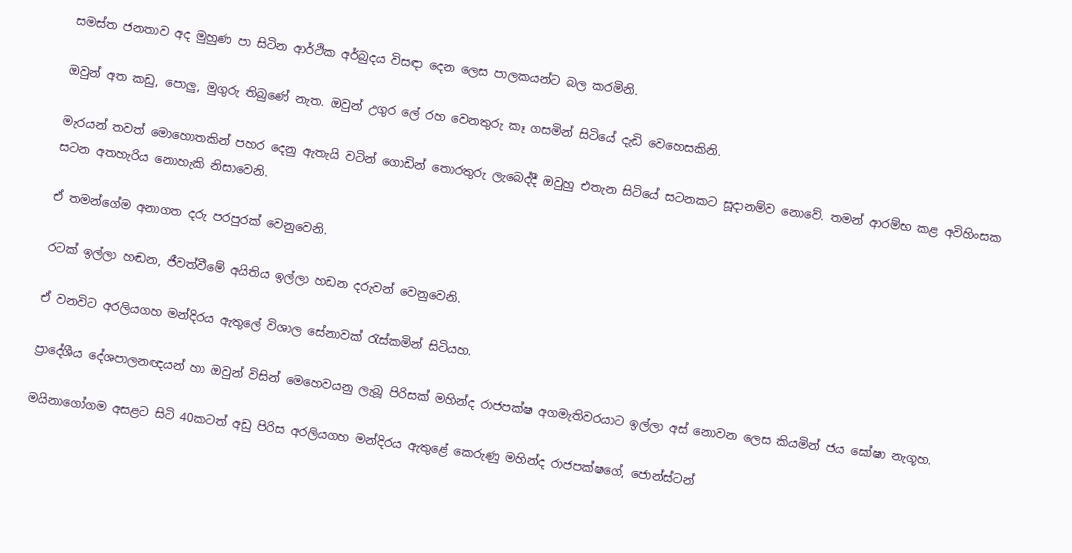සමස්ත ජනතාව අද මුහුණ පා සිටින ආර්ථික අර්බුදය විසඳා දෙන ලෙස පාලකයන්ට බල කරමිනි.

ඔවුන් අත කඩු, පොලු, මුගුරු තිබුණේ නැත. ඔවුන් උගුර ලේ රහ වෙනතුරු ‍කෑ ගසමින් සිටියේ දැඩි වෙහෙසකිනි.

මැරයන් තවත් මොහොතකින් පහර දෙනු ඇතැයි වටින් ගොඩින් තොරතුරු ලැබෙද්දී ඔවුහු එතැන සිටියේ සටනකට සූදානම්ව නොවේ. තමන් ආරම්භ කළ අවිහිංසක සටන අතහැරිය නොහැකි නිසාවෙනි.

ඒ තමන්ගේම අනාගත දරු පරපුරක් වෙනුවෙනි.

රටක් ඉල්ලා හඬන, ජීවත්වීමේ අයිතිය ඉල්ලා හඩන දරුවන් වෙනුවෙනි.

ඒ වනවිට අරලියගහ මන්දිරය ඇතුලේ විශාල සේනාවක් රැස්කමින් සිටියහ.

ප්‍රාදේශීය දේශපාලනඥයන් හා ඔවුන් විසින් මෙහෙවයනු ලැබූ පිරිසක් මහින්ද රාජපක්ෂ අගමැතිවරයාට ඉල්ලා අස් නොවන ලෙස කියමින් ජය ඝෝෂා නැගූහ.

මයිනාගෝගම අසළට සිටි 40කටත් අඩු පිරිස අරලියගහ මන්දිරය ඇතුළේ කෙරුණු මහින්ද රාජපක්ෂගේ, ජොන්ස්ටන්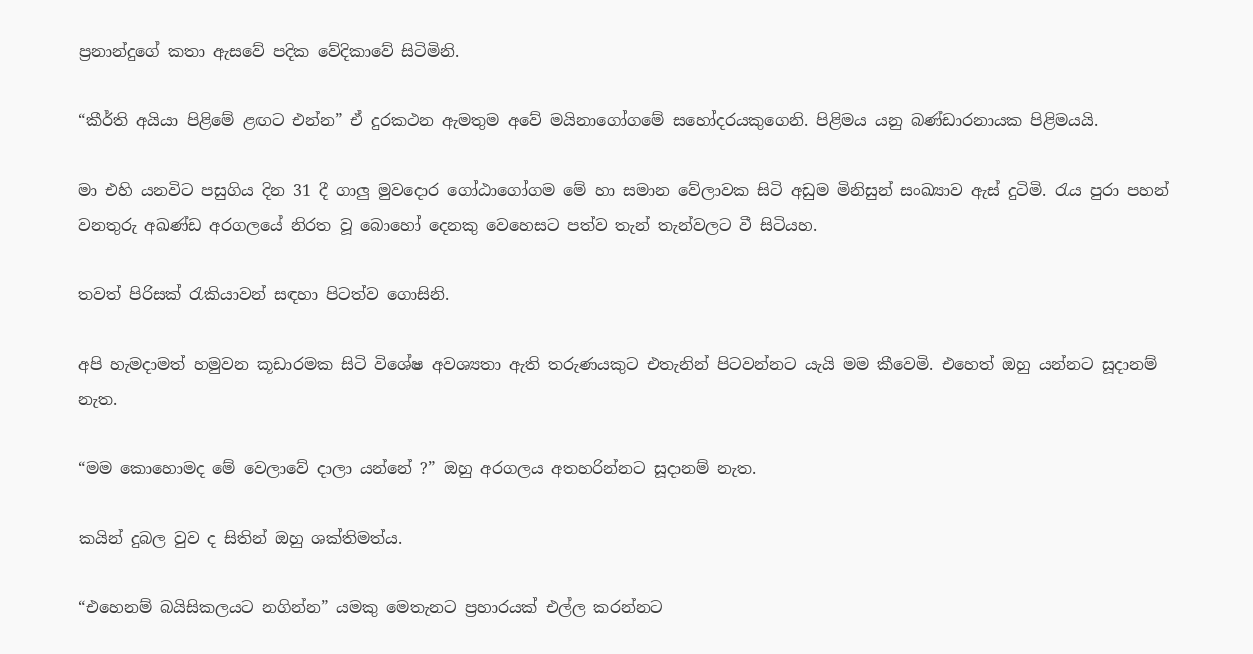ප්‍රනාන්දුගේ කතා ඇසවේ පදික වේදිකාවේ සිටිමිනි.

“කීර්ති අයියා පිළිමේ ළඟට එන්න” ඒ දුරකථන ඇමතුම අවේ මයිනාගෝගමේ සහෝදරයකුගෙනි. පිළිමය යනු බණ්ඩාරනායක පිළිමයයි.

මා එහි යනවිට පසුගිය දින 31 දී ගාලු මුවදොර ගෝඨාගෝගම මේ හා සමාන වේලාවක සිටි අඩුම මිනිසුන් සංඛ්‍යාව ඇස් දුටිමි. රැය පුරා පහන් වනතුරු අඛණ්ඩ අරගලයේ නිරත වූ බොහෝ දෙනකු වෙහෙසට පත්ව තැන් තැන්වලට වී සිටියහ.

තවත් පිරිසක් රැකියාවන් සඳහා පිටත්ව ගොසිනි.

අපි හැමදාමත් හමුවන කූඩාරමක සිටි විශේෂ අවශ්‍යතා ඇති තරුණයකුට එතැනින් පිටවන්නට යැයි මම කීවෙමි. එහෙත් ඔහු යන්නට සූදානම් නැත.

“මම කොහොමද මේ වෙලාවේ දාලා යන්නේ ?” ඔහු අරගලය අතහරින්නට සූදානම් නැත.

කයින් දුබල වුව ද සිතින් ඔහු ශක්තිමත්ය.

“එහෙනම් බයිසිකලයට නගින්න” යමකු මෙතැනට ප්‍රහාරයක් එල්ල කරන්නට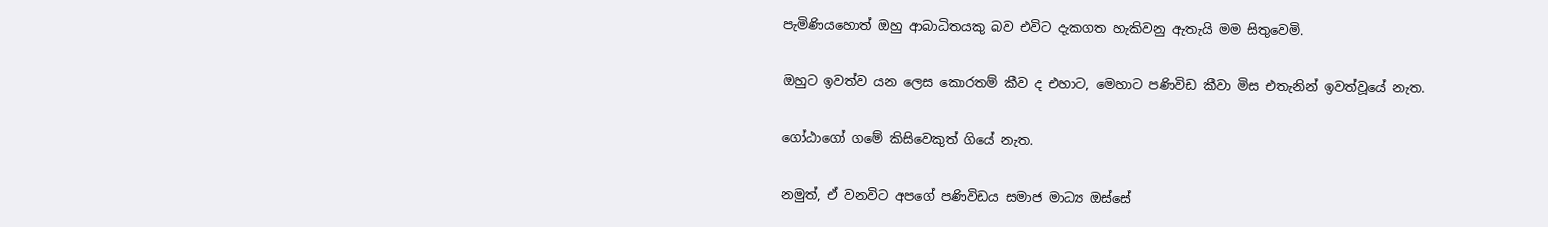පැමිණියහොත් ඔහු ආබාධිතයකු බව එවිට දැකගත හැකිවනු ඇතැයි මම සිතුවෙමි.

ඔහුට ඉවත්ව යන ලෙස කොරතම් කීව ද එහාට, මෙහාට පණිවිඩ කීවා මිස එතැනින් ඉවත්වූයේ නැත.

ගෝඨාගෝ ගමේ කිසිවෙකුත් ගියේ නැත.

නමුත්, ඒ වනවිට අපගේ පණිවිඩය සමාජ මාධ්‍ය ඔස්සේ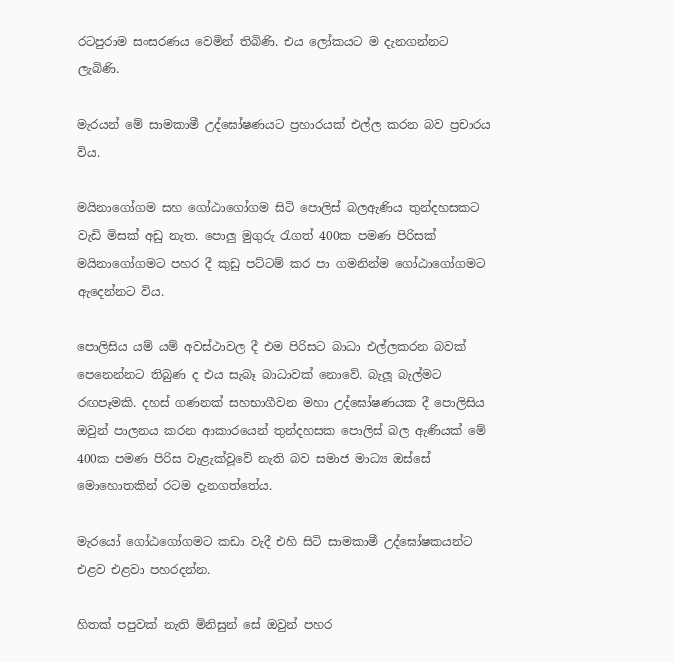රටපුරාම සංසරණය වෙමින් තිබිණි. එය ලෝකයට ම දැනගන්නට ලැබිණි.

මැරයන් මේ සාමකාමී උද්ඝෝෂණයට ප්‍රහාරයක් එල්ල කරන බව ප්‍රචාරය විය.

මයිනාගෝගම සහ ගෝඨාගෝගම සිටි පොලිස් බලඇණිය තුන්දහසකට වැඩි මිසක් අඩු නැත. පොලු මුගුරු රැගත් 400ක පමණ පිරිසක් මයිනාගෝගමට පහර දී කුඩු පට්ටම් කර පා ගමනින්ම ගෝඨාගෝගමට ඇදෙන්නට විය.

පොලිසිය යම් යම් අවස්ථාවල දී එම පිරිසට බාධා එල්ලකරන බවක් පෙනෙන්නට තිබුණ ද එය සැබෑ බාධාවක් නොවේ. බැලූ බැල්මට රඟපෑමකි. දහස් ගණනක් සහභාගීවන මහා උද්ඝෝෂණයක දී පොලිසිය ඔවුන් පාලනය කරන ආකාරයෙන් තුන්දහසක පොලිස් බල ඇණියක් මේ 400ක පමණ පිරිස වැළැක්වූවේ නැති බව සමාජ මාධ්‍ය ඔස්සේ මොහොතකින් රටම දැනගත්තේය.

මැරයෝ ගෝඨගෝගමට කඩා වැදී එහි සිටි සාමකාමී උද්ඝෝෂකයන්ට එළව එළවා පහරදන්න.

හිතක් පපුවක් නැති මිනිසුන් සේ ඔවුන් පහර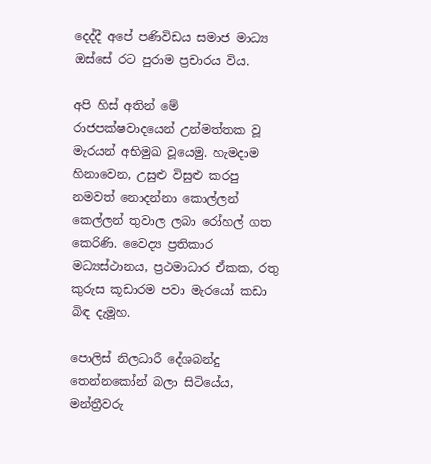දෙද්දී අපේ පණිවිඩය සමාජ මාධ්‍ය ඔස්සේ රට පුරාම ප්‍රචාරය විය.

අපි හිස් අතින් මේ රාජපක්ෂවාදයෙන් උන්මත්තක වූ මැරයන් අභිමුඛ වූයෙමු. හැමදාම හිනාවෙන, උසුළු විසුළු කරපු නමවත් නොදන්නා කොල්ලන් කෙල්ලන් තුවාල ලබා රෝහල් ගත කෙරිණි. වෛද්‍ය ප්‍රතිකාර මධ්‍යස්ථානය, ප්‍රථමාධාර ඒකක, රතු කුරුස කූඩාරම පවා මැරයෝ කඩා බිඳ දැමූහ.

පොලිස් නිලධාරී දේශබන්දු තෙන්නකෝන් බලා සිටියේය, මන්ත්‍රීවරු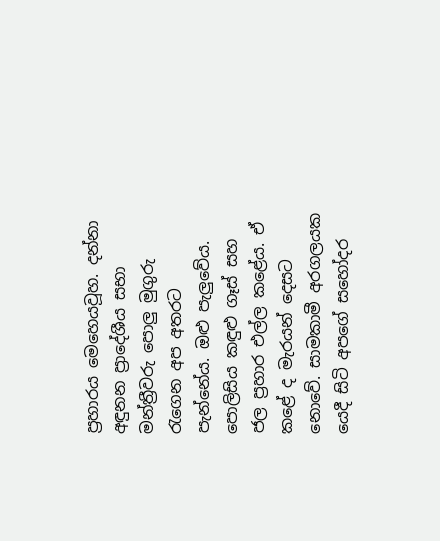ප්‍රහාරය මෙහෙයවූහ. දන්නා අඳුනන ප්‍රාදේශීය සභා මන්ත්‍රීවරු පොලු මුගුරු රැගෙන අප අතරට පැන්නේය. ඔළු පැලුවේය. පොලිසිය කඳුළු ගෑස් සහ ජල ප්‍රහාර එල්ල කළේය. ඒ කළේ ද මැරයන් දෙසට නොවේ. සාමකාමී අරගලයක යෙදී සිටි අපගේ සහෝදර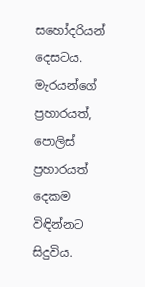සහෝදරියන් දෙසටය. මැරයන්ගේ ප්‍රහාරයත්, පොලිස් ප්‍රහාරයත් දෙකම විඳින්නට සිදුවිය.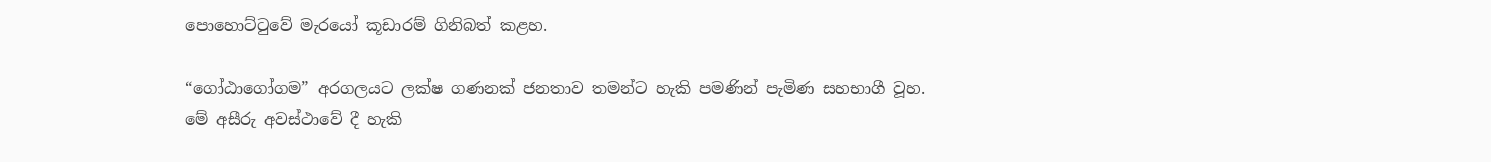පොහොට්ටුවේ මැරයෝ කූඩාරම් ගිනිබත් කළහ.

“ගෝඨාගෝගම” අරගලයට ලක්ෂ ගණනක් ජනතාව තමන්ට හැකි පමණින් පැමිණ සහභාගී වූහ. මේ අසීරු අවස්ථාවේ දී හැකි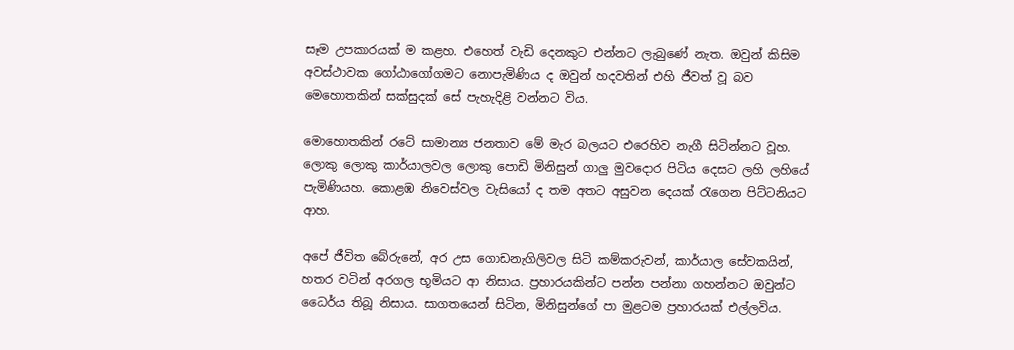සෑම උපකාරයක් ම කළහ. එහෙත් වැඩි දෙනකුට එන්නට ලැබුණේ නැත. ඔවුන් කිසිම අවස්ථාවක ‍ගෝඨාගෝගමට නොපැමිණිය ද ඔවුන් හදවතින් එහි ජීවත් වූ බව මෙ‍හොතකින් සක්සුදක් සේ පැහැදිළි වන්නට විය.

මොහොතකින් රටේ සාමාන්‍ය ජනතාව මේ මැර බලයට එරෙහිව නැගී සිටින්නට වූහ. ලොකු ලොකු කාර්යාලවල ලොකු පොඩි මිනිසුන් ගාලු මුවදොර පිටිය දෙසට ලහි ලහියේ පැමිණියහ. කොළඹ නිවෙස්වල වැසියෝ ද තම අතට අසුවන දෙයක් රැගෙන පිට්ටනියට ආහ.

අපේ ජීවිත බේරුනේ, අර උස ගොඩනැගිලිවල සිටි කම්කරුවන්, කාර්යාල සේවකයින්, හතර වටින් අරගල භූමියට ආ නිසාය. ප්‍රහාරයකින්ට පන්න පන්නා ගහන්නට ඔවුන්ට ධෛර්ය තිබූ නිසාය. සාගතයෙන් සිටින, මිනිසුන්ගේ පා මුළටම ප්‍රහාරයක් එල්ලවිය.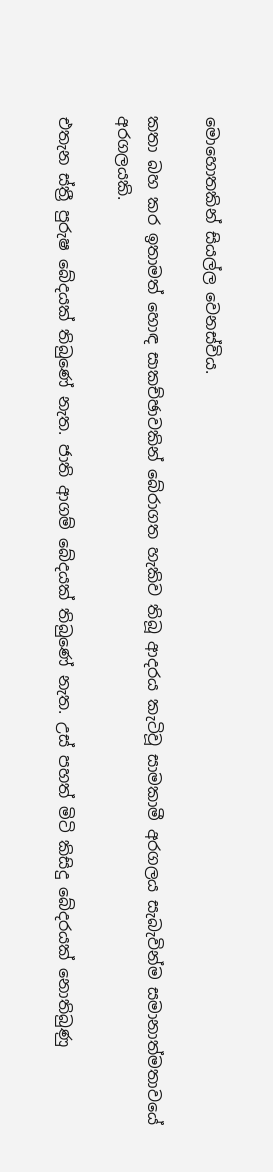මොහොතකින් සියල්ල වෙනස්විය.

කතා බහ කර ඉතාමත් හොඳ සාකච්ඡාවකින් බේරාගත හැකිව තිබූ ආදරය කැටිවූ සාමකාමී අරගලය සැබැවින්ම සමානාත්මතාවයේ අරගලයකි.

එතැන ස්ත්‍රී පුරුෂ බේදයක් තිබුණේ නැත. ජාති ආගම් බේදයක් තිබුණේ නැත. උස් පහත් මිටි කිසිදු බේදරයක් නොතිබුණු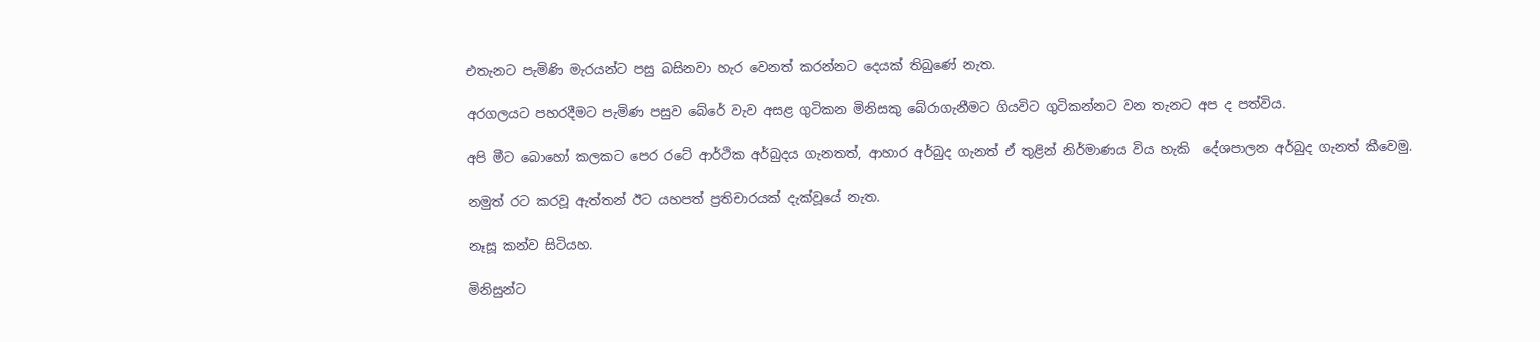එතැනට පැමිණි මැරයන්ට පසු බසිනවා හැර වෙනත් කරන්නට දෙයක් තිබුණේ නැත.

අරගලයට පහරදීමට පැමිණ පසුව බේරේ වැව අසළ ගුටිකන මිනිසකු බේරාගැනීමට ගියවිට ගුටිකන්නට වන තැනට අප ද පත්විය.

අපි මීට බොහෝ කලකට පෙර රටේ ආර්ථික අර්බුදය ගැනතත්, ආහාර අර්බුද ගැනත් ඒ තුළින් නිර්මාණය විය හැකි  දේශපාලන අර්බුද ගැනත් කීවෙමු.

නමුත් රට කරවූ ඇත්තන් ඊට යහපත් ප්‍රතිචාරයක් දැක්වූයේ නැත.

නෑසූ කන්ව සිටියහ.

මිනිසුන්ට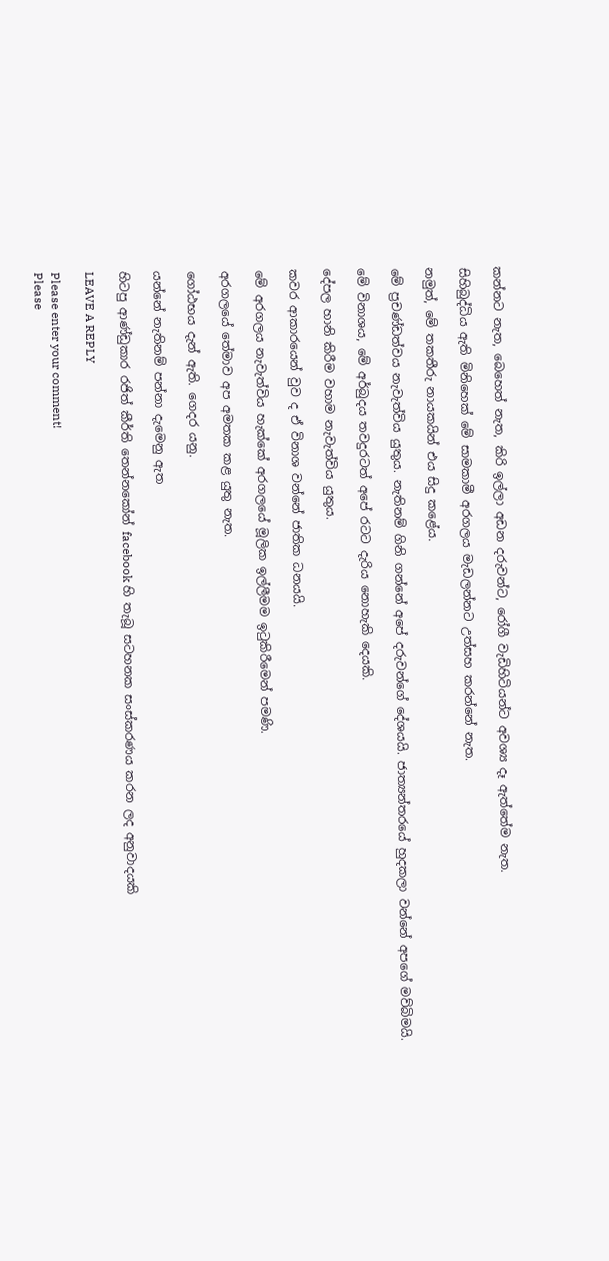කන්නට නැත, බෙහෙත් නැත, කිරි ඉල්ලා අඩන දරුවන්ට, රෝගී වැඩිහිටියන්ට අවශ්‍ය දෑ ඇත්තේම නැත.

සිහිබුද්ධිය ඇති මිනිහෙක් මේ සාමකාමී අරගලය මැඩලන්නට උත්සහ කරන්නේ නැත.

නමුත්, මේ තකතීරු නායකයින් එය සිදු කළේය.

මේ ප්‍රචණ්ඩත්වය නැවැත්විය යුතුය. නැතිනම් ගිනි ගන්නේ අපේ දරුවන්ගේ දේශයයි. ජාත්‍යන්තරයේ හුදකලා වන්නේ අපගේ මව්බිමයි.

මේ විනාශය, මේ අර්බුදය තවදුරටත් අපේ රටට දැරිය නොහැකි දෙයකි.

දේපල හානි කිරීම වහාම නැවැත්විය යුතුය.

කවර ආකාරයෙන් වුව ද ඒ විනාශ වන්නේ ජාතික ධනයයි.

මේ අරගලය නැවැත්විය හැක්කේ අරගලයේ මූලික ඉල්ලීමම ඉටුකිරීමෙන් පමණි.

අරගලයේ තේමාව අප අමතක කළ යුතු නැත.

ගෝඨභය දැන් ඇති. ගෙදර යනු.

යන්නේ නැතිනම් පන්නා දැමෙනු ඇත

හිටපු ආණ්ඩුකාර රජිත් කීර්ති තෙන්නකෝන් ‍facebook හි තැබූ සටහනක සංස්කරණය කරන ලද අනුවාදයකි

LEAVE A REPLY

Please enter your comment!
Please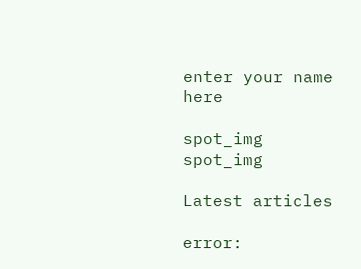enter your name here

spot_img
spot_img

Latest articles

error: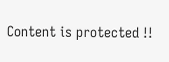Content is protected !!